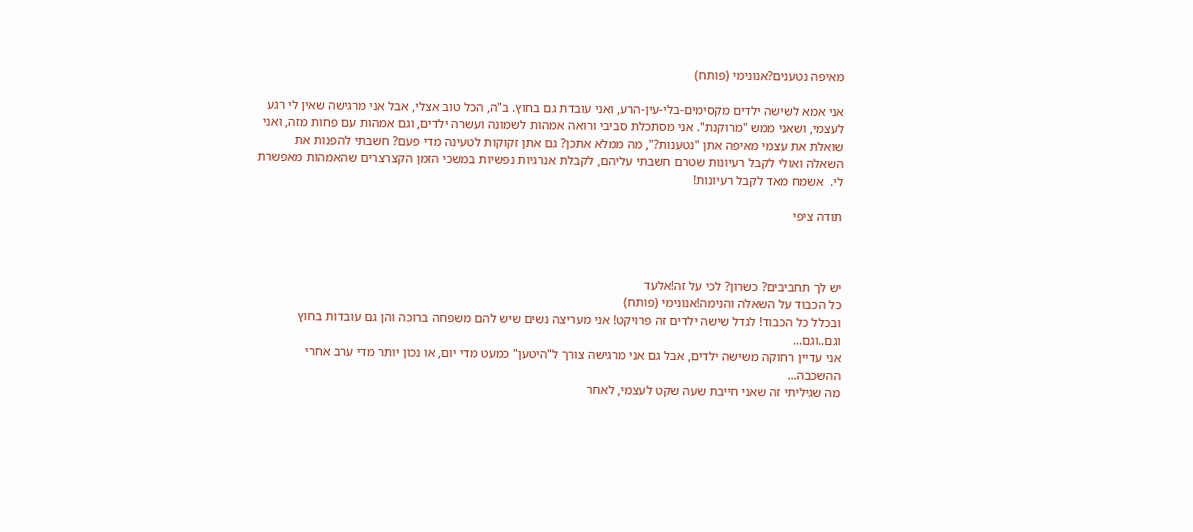מאיפה נטענים?אנונימי (פותח)

אני אמא לשישה ילדים מקסימים-בלי-עין-הרע, ואני עובדת גם בחוץ. ב"ה, הכל טוב אצלי, אבל אני מרגישה שאין לי רגע לעצמי, ושאני ממש "מרוקנת". אני מסתכלת סביבי ורואה אמהות לשמונה ועשרה ילדים, וגם אמהות עם פחות מזה, ואני שואלת את עצמי מאיפה אתן "נטענות?", מה ממלא אתכן? גם אתן זקוקות לטעינה מדי פעם? חשבתי להפנות את השאלה ואולי לקבל רעיונות שטרם חשבתי עליהם, לקבלת אנרגיות נפשיות במשכי הזמן הקצרצרים שהאמהות מאפשרת לי.  אשמח מאד לקבל רעיונות!

תודה ציפי



יש לך תחביבים? כשרון? לכי על זה!אלעד
כל הכבוד על השאלה והנימה!אנונימי (פותח)
ובכלל כל הכבוד! לגדל שישה ילדים זה פרויקט! אני מעריצה נשים שיש להם משפחה ברוכה והן גם עובדות בחוץ וגם..וגם...
אני עדיין רחוקה משישה ילדים, אבל גם אני מרגישה צורך ל"היטען" כמעט מדי יום, או נכון יותר מדי ערב אחרי ההשכבה...
מה שגיליתי זה שאני חייבת שעה שקט לעצמי, לאחר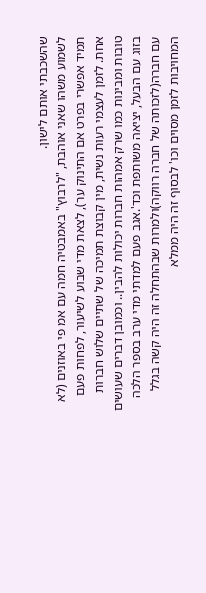שהשכבתי אותם לישון.
לשמוע משהו שאני אוהבת, "לרבוץ" באמבטיה חמה עם אמ פי באוזנים (לא תמיד אפשרי בפרט אם התינוק ער), לצאת מדי שבוע לשיעור, לפחות פעם אחת. לזמן לעצמי רעות נשית, מין קבוצת תמיכה של שתיים שלוש חברות טובות ומבינות כמו שרק אמהות חברות יכולות להבין.. וכמובן דברים שעושים בזוג עם הבעל, יציאה משותפת וכד'.אגב פעם למדתי מדי ערב בספר הלכה עם חברה(לזכותה של חברה רווקה)ולמרות שבהתחלה זה היה קשה בגלל המחויבות לזמן מסוים וכו' לבסוף זה היה ממלא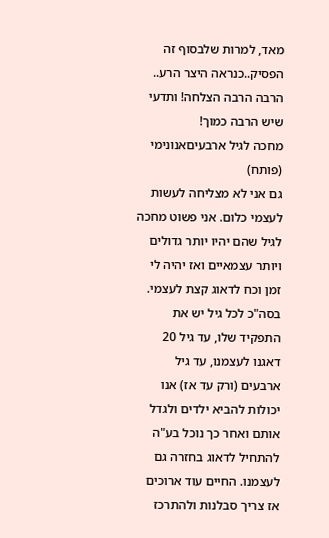מאד, למרות שלבסוף זה הפסיק..כנראה היצר הרע..
הרבה הרבה הצלחה! ותדעי שיש הרבה כמוך!
מחכה לגיל ארבעיםאנונימי (פותח)
גם אני לא מצליחה לעשות לעצמי כלום. אני פשוט מחכה לגיל שהם יהיו יותר גדולים ויותר עצמאיים ואז יהיה לי זמן וכח לדאוג קצת לעצמי. בסה"כ לכל גיל יש את התפקיד שלו, עד גיל 20 דאגנו לעצמנו, עד גיל ארבעים (ורק עד אז) אנו יכולות להביא ילדים ולגדל אותם ואחר כך נוכל בע"ה להתחיל לדאוג בחזרה גם לעצמנו. החיים עוד ארוכים אז צריך סבלנות ולהתרכז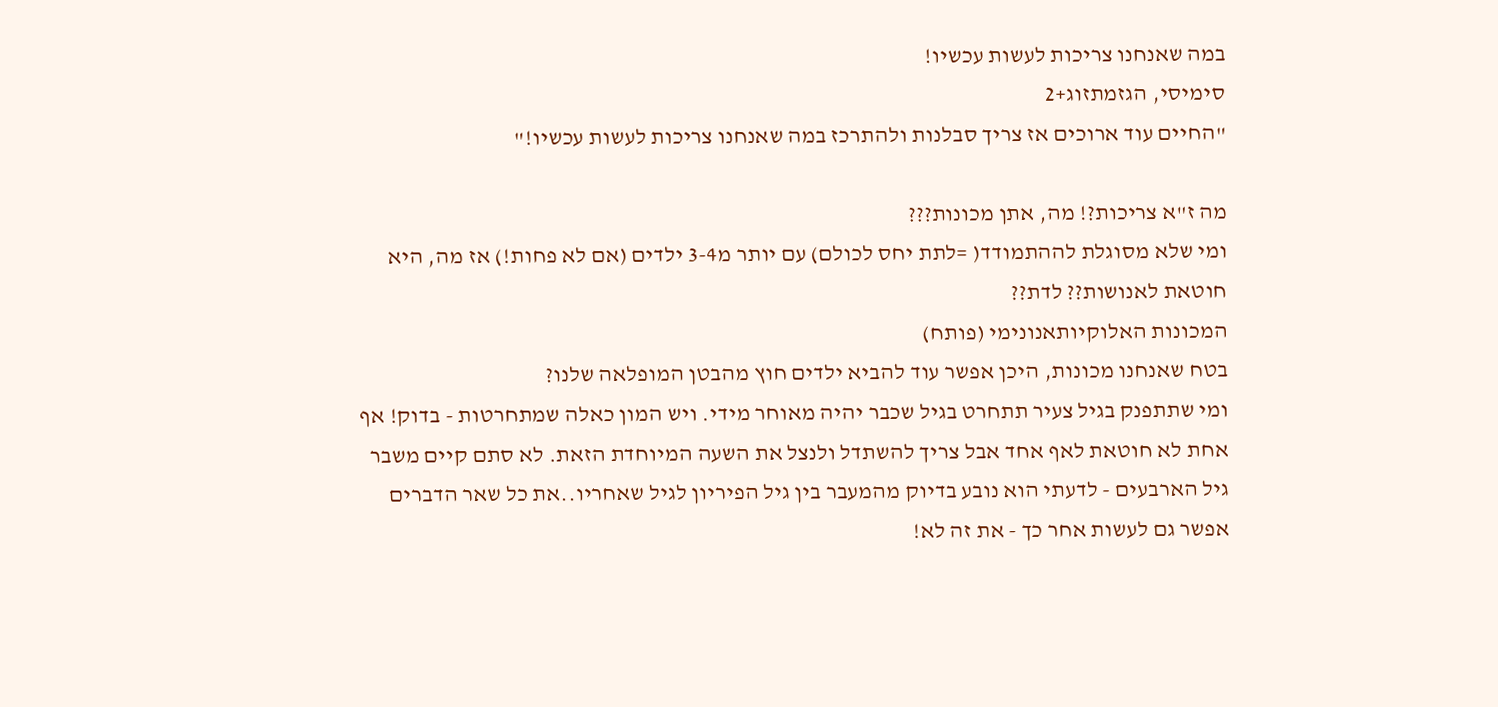במה שאנחנו צריכות לעשות עכשיו!
סימיסי, הגזמתזוג+2
"החיים עוד ארוכים אז צריך סבלנות ולהתרכז במה שאנחנו צריכות לעשות עכשיו!"

מה ז"א צריכות?! מה, אתן מכונות???
ומי שלא מסוגלת לההתמודד( =לתת יחס לכולם) עם יותר מ3-4 ילדים (אם לא פחות!) אז מה, היא חוטאת לאנושות?? לדת??
המכונות האלוקיותאנונימי (פותח)
בטח שאנחנו מכונות, היכן אפשר עוד להביא ילדים חוץ מהבטן המופלאה שלנו?
ומי שתתפנק בגיל צעיר תתחרט בגיל שכבר יהיה מאוחר מידי. ויש המון כאלה שמתחרטות - בדוק! אף אחת לא חוטאת לאף אחד אבל צריך להשתדל ולנצל את השעה המיוחדת הזאת. לא סתם קיים משבר גיל הארבעים - לדעתי הוא נובע בדיוק מהמעבר בין גיל הפיריון לגיל שאחריו..את כל שאר הדברים אפשר גם לעשות אחר כך - את זה לא!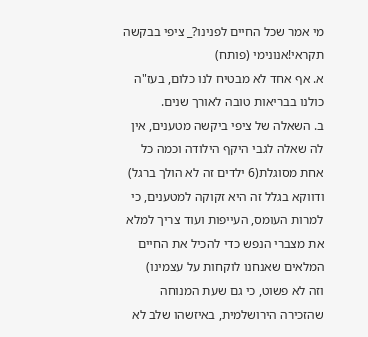מי אמר שכל החיים לפנינו?_ ציפי בבקשה תקראי!אנונימי (פותח)
א. אף אחד לא מבטיח לנו כלום, בעז"ה כולנו בבריאות טובה לאורך שנים.
ב. השאלה של ציפי ביקשה מטענים, אין לה שאלה לגבי היקף הילודה וכמה כל אחת מסוגלת(6 ילדים זה לא הולך ברגל) ודווקא בגלל זה היא זקוקה למטענים, כי למרות העומס, העייפות ועוד צריך למלא את מצברי הנפש כדי להכיל את החיים המלאים שאנחנו לוקחות על עצמינו)
וזה לא פשוט, כי גם שעת המנוחה שהזכירה הירושלמית, באיזשהו שלב לא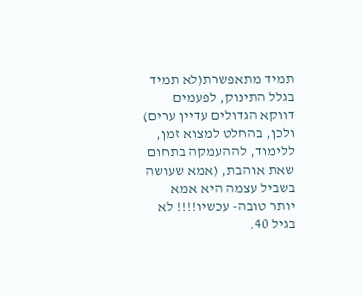תמיד מתאפשרת(לא תמיד בגלל התינוק, לפעמים דווקא הגדולים עדיין ערים)
ולכן, בהחלט למצוא זמן, ללימוד, לההעמקה בתחום שאת אוהבת, (אמא שעושה בשביל עצמה היא אמא יותר טובה- עכשיו!!!! לא בגיל 40.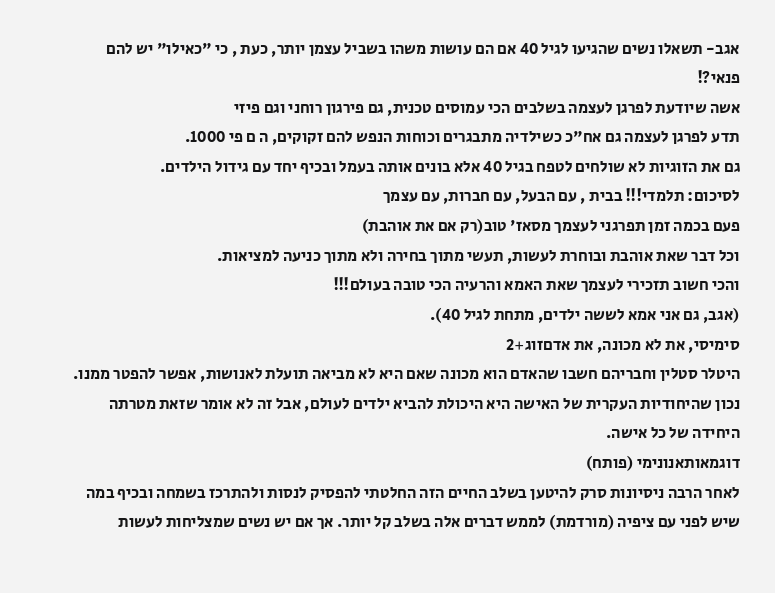אגב- תשאלו נשים שהגיעו לגיל 40 אם הם עושות משהו בשביל עצמן יותר, כעת , כי "כאילו" יש להם פנאי?!
אשה שיודעת לפרגן לעצמה בשלבים הכי עמוסים טכנית, גם פירגון רוחני וגם פיזי
תדע לפרגן לעצמה גם אח"כ כשילדיה מתבגרים וכוחות הנפש להם זקוקים, ה ם פי 1000.
גם את הזוגיות לא שולחים לטפח בגיל 40 אלא בונים אותה בעמל ובכיף יחד עם גידול הילדים.
לסיכום: תלמדי!!! בבית , עם הבעל, עם חברות, עם עצמך
פעם בכמה זמן תפרגני לעצמך מסאז' טוב(רק אם את אוהבת)
וכל דבר שאת אוהבת ובוחרת לעשות, תעשי מתוך בחירה ולא מתוך כניעה למציאות.
והכי חשוב תזכירי לעצמך שאת האמא והרעיה הכי טובה בעולם!!!
(אגב, גם אני אמא לששה ילדים, מתחת לגיל 40).
סימיסי, את לא מכונה, את אדםזוג+2
היטלר סטלין וחבריהם חשבו שהאדם הוא מכונה שאם היא לא מביאה תועלת לאנושות, אפשר להפטר ממנו.
נכון שהיחודיות העקרית של האישה היא היכולת להביא ילדים לעולם, אבל זה לא אומר שזאת מטרתה היחידה של כל אישה.
דוגמאותאנונימי (פותח)
לאחר הרבה ניסיונות סרק להיטען בשלב החיים הזה החלטתי להפסיק לנסות ולהתרכז בשמחה ובכיף במה שיש לפני עם ציפיה (מורדמת) לממש דברים אלה בשלב קל יותר. אך אם יש נשים שמצליחות לעשות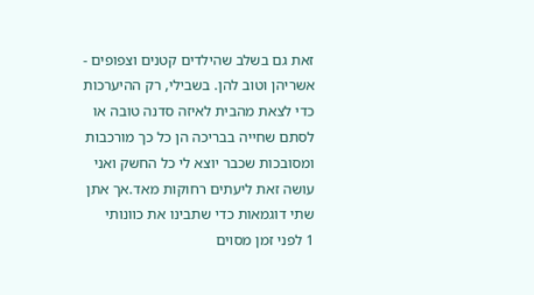זאת גם בשלב שהילדים קטנים וצפופים - אשריהן וטוב להן. בשבילי, רק ההיערכות כדי לצאת מהבית לאיזה סדנה טובה או לסתם שחייה בבריכה הן כל כך מורכבות ומסובכות שכבר יוצא לי כל החשק ואני עושה זאת ליעתים רחוקות מאד.אך אתן שתי דוגמאות כדי שתבינו את כוונותי
1 לפני זמן מסוים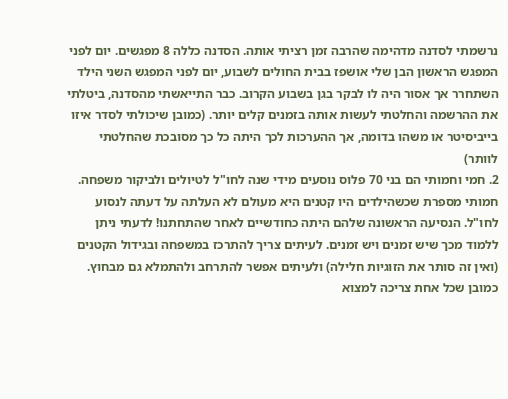נרשמתי לסדנה מדהימה שהרבה זמן רציתי אותה. הסדנה כללה 8 מפגשים. יום לפני המפגש הראשון הבן שלי אושפז בבית החולים לשבוע, יום לפני המפגש השני הילד השתחרר אך אסור היה לו לבקר בגן בשבוע הקרוב. כבר התייאשתי מהסדנה, ביטלתי את ההרשמה והחלטתי לעשות אותה בזמנים קלים יותר. (כמובן שיכולתי לסדר איזו בייביסיטר או משהו בדומה, אך ההערכות לכך היתה כל כך מסובכת שהחלטתי לוותר)
2. חמי וחמותי הם בני 70 פלוס נוסעים מידי שנה לחו"ל לטיולים ולביקור משפחה. חמותי מספרת שכשהילדים היו קטנים היא מעולם לא העלתה על דעתה לנסוע לחו"ל. הנסיעה הראשונה שלהם היתה כחודשיים לאחר שהתחתנו! לדעתי ניתן ללמוד מכך שיש זמנים ויש זמנים. לעיתים צריך להתרכז במשפחה ובגידול הקטנים (ואין זה סותר את הזוגיות חלילה) ולעיתים אפשר להתרחב ולהתמלא גם מבחוץ. כמובן שכל אחת צריכה למצוא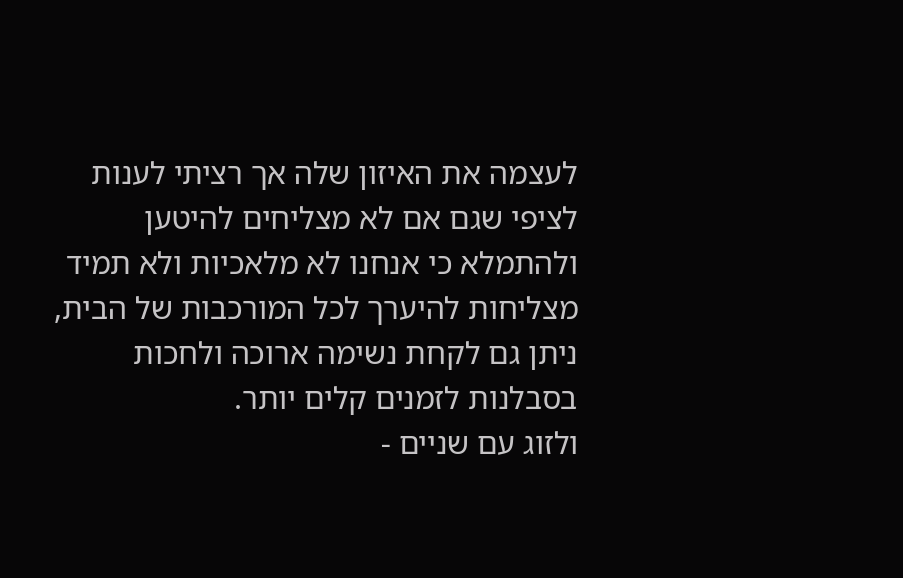לעצמה את האיזון שלה אך רציתי לענות לציפי שגם אם לא מצליחים להיטען ולהתמלא כי אנחנו לא מלאכיות ולא תמיד מצליחות להיערך לכל המורכבות של הבית, ניתן גם לקחת נשימה ארוכה ולחכות בסבלנות לזמנים קלים יותר.
ולזוג עם שניים -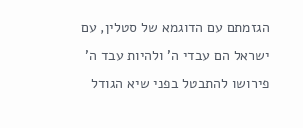הגזמתם עם הדוגמא של סטלין, עם ישראל הם עבדי ה' ולהיות עבד ה' פירושו להתבטל בפני שיא הגודל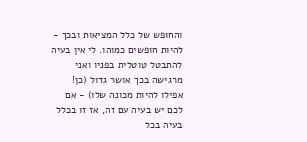והחופש של כלל המציאות ובכך - להיות חופשים כמוהו. לי אין בעיה להתבטל טוטלית בפניו ואני מרגישה בכך אושר גדול (כן! אפילו להיות מכונה שלו) - אם לכם יש בעיה עם זה, אז זו בכלל בעיה בכל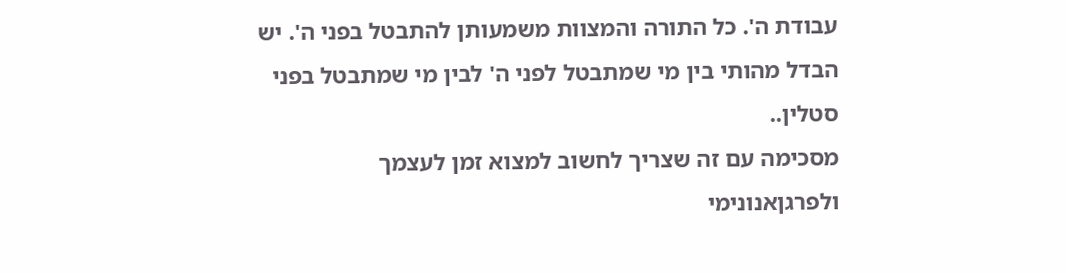עבודת ה'. כל התורה והמצוות משמעותן להתבטל בפני ה'. יש הבדל מהותי בין מי שמתבטל לפני ה' לבין מי שמתבטל בפני סטלין..
מסכימה עם זה שצריך לחשוב למצוא זמן לעצמך ולפרגןאנונימי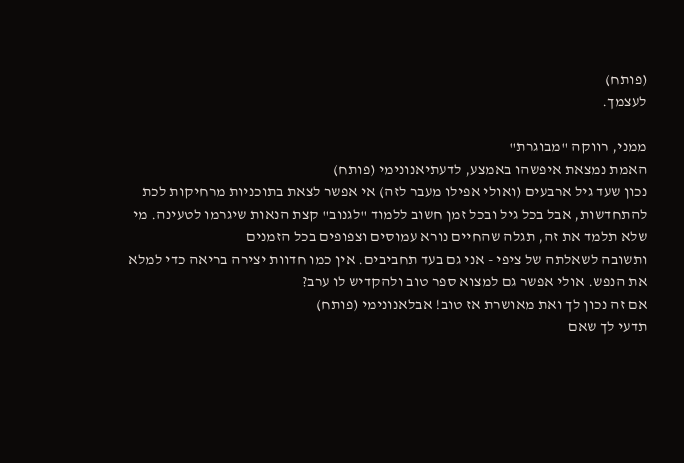(פותח)
לעצמך.

ממני, רווקה "מבוגרת"
האמת נמצאת איפשהו באמצע, לדעתיאנונימי (פותח)
נכון שעד גיל ארבעים (ואולי אפילו מעבר לזה) אי אפשר לצאת בתוכניות מרחיקות לכת להתחדשות, אבל בכל גיל ובכל זמן חשוב ללמוד "לגנוב" קצת הנאות שיגרמו לטעינה. מי שלא תלמד את זה, תגלה שהחיים נורא עמוסים וצפופים בכל הזמנים
ותשובה לשאלתה של ציפי - אני גם בעד תחביבים. אין כמו חדוות יצירה בריאה כדי למלא את הנפש. אולי אפשר גם למצוא ספר טוב ולהקדיש לו ערב?
אם זה נכון לך ואת מאושרת אז טוב! אבלאנונימי (פותח)
תדעי לך שאם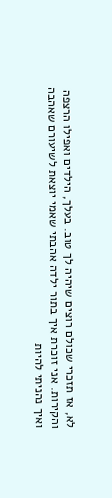לא, אז תזכרי שכולם רוצים שיהיה לך טוב. בעלך, הילדים ואפילו הרצפה והקירות. אני זוכרת איך בתור ילדה אהבתי שאמי יוצאת לשיעורם שאהבה ואיך נהניתי להיות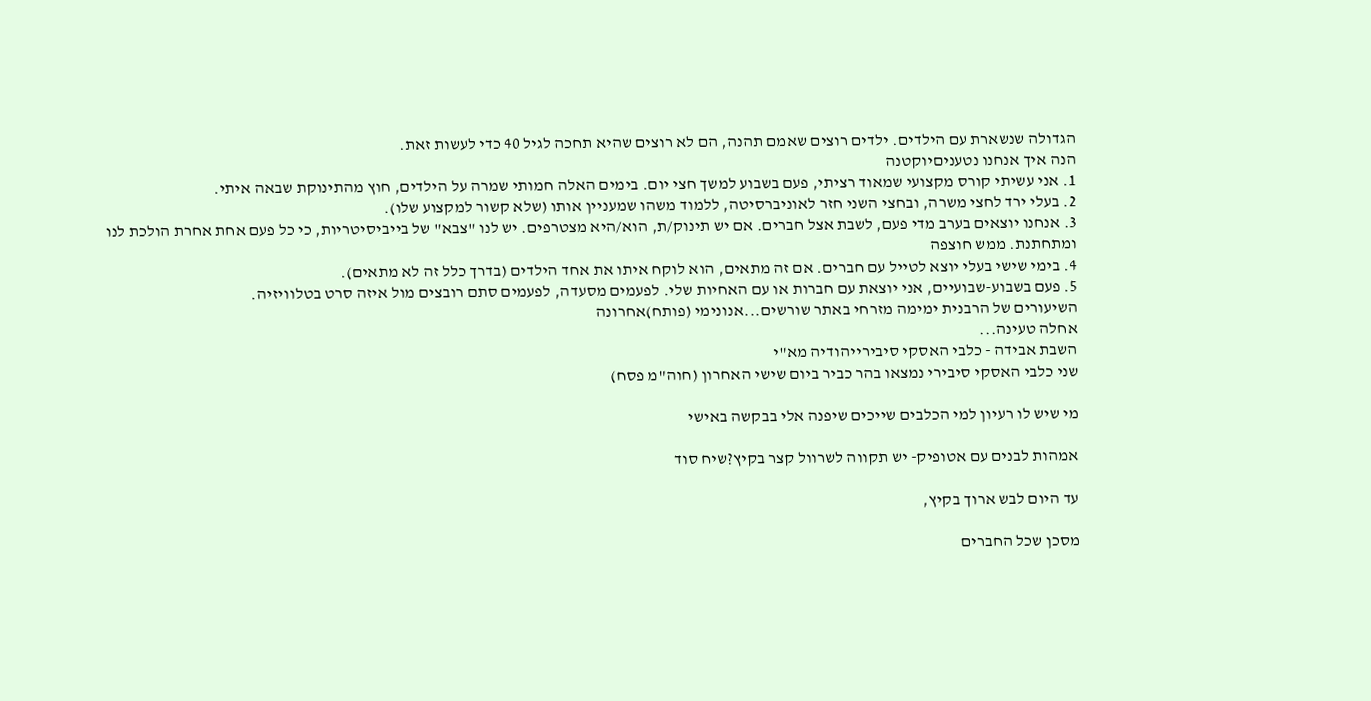הגדולה שנשארת עם הילדים. ילדים רוצים שאמם תהנה, הם לא רוצים שהיא תחכה לגיל 40 כדי לעשות זאת.
הנה איך אנחנו נטעניםיוקטנה
1. אני עשיתי קורס מקצועי שמאוד רציתי, פעם בשבוע למשך חצי יום. בימים האלה חמותי שמרה על הילדים, חוץ מהתינוקת שבאה איתי.
2. בעלי ירד לחצי משרה, ובחצי השני חזר לאוניברסיטה, ללמוד משהו שמעניין אותו (שלא קשור למקצוע שלו).
3. אנחנו יוצאים בערב מדי פעם, לשבת אצל חברים. אם יש תינוק/ת, הוא/היא מצטרפים. יש לנו "צבא" של בייביסיטריות, כי כל פעם אחת אחרת הולכת לנו ומתחתנת. ממש חוצפה
4. בימי שישי בעלי יוצא לטייל עם חברים. אם זה מתאים, הוא לוקח איתו את אחד הילדים (בדרך כלל זה לא מתאים).
5. פעם בשבוע-שבועיים, אני יוצאת עם חברות או עם האחיות שלי. לפעמים מסעדה, לפעמים סתם רובצים מול איזה סרט בטלוויזיה.
השיעורים של הרבנית ימימה מזרחי באתר שורשים...אנונימי (פותח)אחרונה
אחלה טעינה...
השבת אבידה - כלבי האסקי סיבירייהודיה מא"י
שני כלבי האסקי סיבירי נמצאו בהר כביר ביום שישי האחרון (חוה"מ פסח)

מי שיש לו רעיון למי הכלבים שייכים שיפנה אלי בבקשה באישי

אמהות לבנים עם אטופיק- יש תקווה לשרוול קצר בקיץ?שיח סוד

עד היום לבש ארוך בקיץ,

מסכן שכל החברים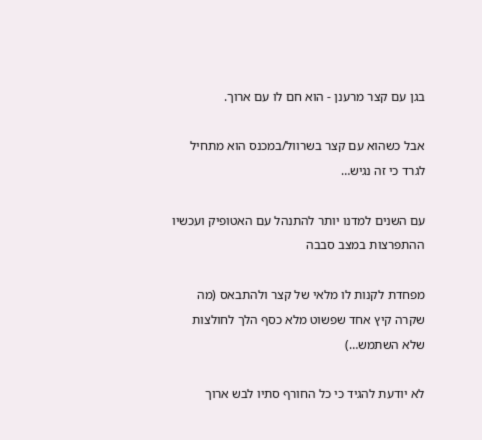בגן עם קצר מרענן - הוא חם לו עם ארוך.

אבל כשהוא עם קצר בשרוול/במכנס הוא מתחיל לגרד כי זה נגיש…

עם השנים למדנו יותר להתנהל עם האטופיק ועכשיו ההתפרצות במצב סבבה

מפחדת לקנות לו מלאי של קצר ולהתבאס (מה שקרה קיץ אחד שפשוט מלא כסף הלך לחולצות שלא השתמש…)

לא יודעת להגיד כי כל החורף סתיו לבש ארוך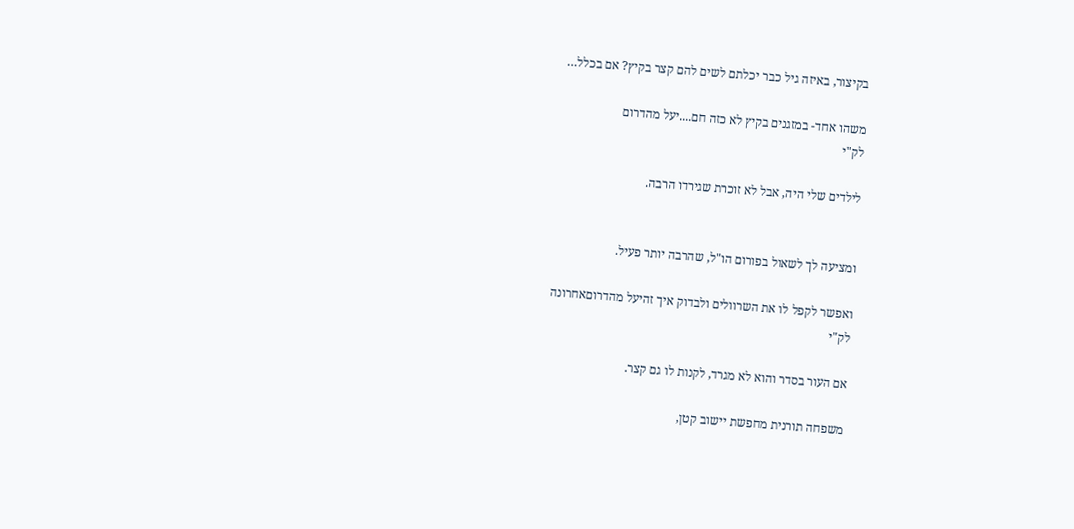בקיצור, באיזה גיל כבר יכלתם לשים להם קצר בקיץ? אם בכלל…

משהו אחד- במזגנים בקיץ לא כזה חם....יעל מהדרום
לק"י

לילדים שלי היה, אבל לא זוכרת שגירדו הרבה.


ומציעה לך לשאול בפורום הו"ל, שהרבה יותר פעיל.

ואפשר לקפל לו את השרוולים ולבדוק איך זהיעל מהדרוםאחרונה
לק"י

אם העור בסדר והוא לא מגרד, לקנות לו גם קצר.

משפחה תורנית מחפשת יישוב קטן,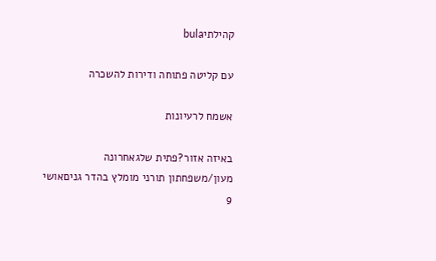קהילתיbula

עם קליטה פתוחה ודירות להשכרה

אשמח לרעיונות

באיזה אזור?פתית שלגאחרונה
מעון/משפחתון תורני מומלץ בהדר גניםאושי 9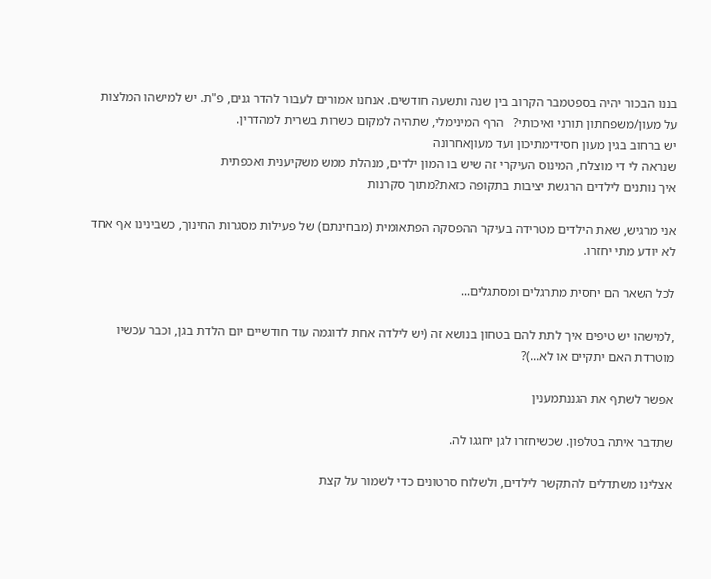בננו הבכור יהיה בספטמבר הקרוב בין שנה ותשעה חודשים. אנחנו אמורים לעבור להדר גנים, פ"ת. יש למישהו המלצות על מעון/משפחתון תורני ואיכותי?   הרף המינימלי, שתהיה למקום כשרות בשרית למהדרין.
יש ברחוב בגין מעון חסידימתיכון ועד מעוןאחרונה
שנראה לי די מוצלח, המינוס העיקרי זה שיש בו המון ילדים, מנהלת ממש משקיענית ואכפתית
איך נותנים לילדים הרגשת יציבות בתקופה כזאת?מתוך סקרנות

אני מרגיש, שאת הילדים מטרידה בעיקר ההפסקה הפתאומית (מבחינתם) של פעילות מסגרות החינוך, כשבינינו אף אחד לא יודע מתי יחזרו.

לכל השאר הם יחסית מתרגלים ומסתגלים...

,למישהו יש טיפים איך לתת להם בטחון בנושא זה (יש לילדה אחת לדוגמה עוד חודשיים יום הלדת בגן, וכבר עכשיו מוטרדת האם יתקיים או לא...)?

אפשר לשתף את הגננתמענין

שתדבר איתה בטלפון. שכשיחזרו לגן יחגגו לה.

אצלינו משתדלים להתקשר לילדים, ולשלוח סרטונים כדי לשמור על קצת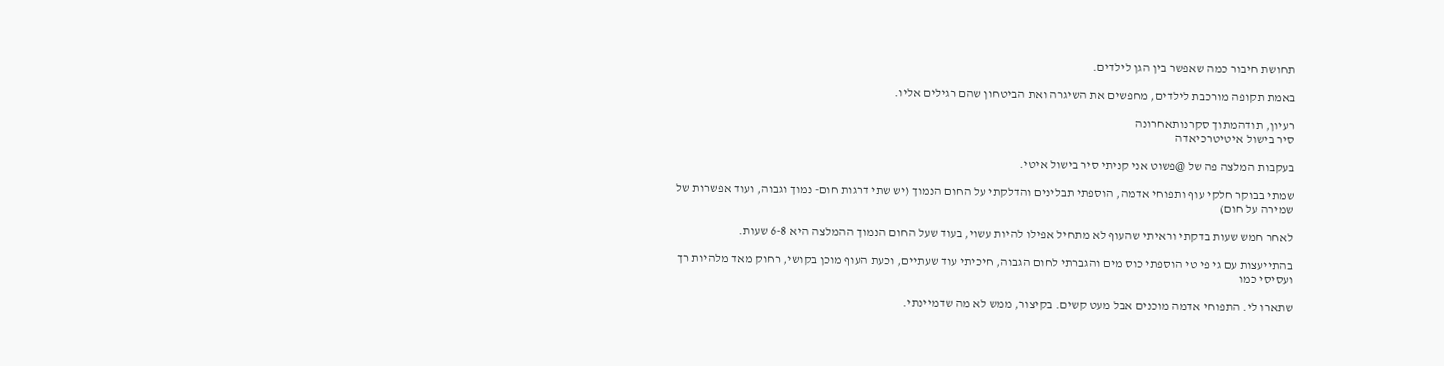תחושת חיבור כמה שאפשר בין הגן לילדים.

באמת תקופה מורכבת לילדים, מחפשים את השיגרה ואת הביטחון שהם רגילים אליו.

רעיון, תודהמתוך סקרנותאחרונה
סיר בישול איטיטרכיאדה

בעקבות המלצה פה של @פשוט אני קניתי סיר בישול איטי.

שמתי בבוקר חלקי עוף ותפוחי אדמה, הוספתי תבלינים והדלקתי על החום הנמוך (יש שתי דרגות חום- נמוך וגבוה, ועוד אפשרות של שמירה על חום)

לאחר חמש שעות בדקתי וראיתי שהעוף לא מתחיל אפילו להיות עשוי, בעוד שעל החום הנמוך ההמלצה היא 6-8 שעות.

בהתייעצות עם גי פי טי הוספתי כוס מים והגברתי לחום הגבוה, חיכיתי עוד שעתיים, וכעת העוף מוכן בקושי, רחוק מאד מלהיות רך ועסיסי כמו

שתארו לי. התפוחי אדמה מוכנים אבל מעט קשים. בקיצור, ממש לא מה שדמיינתי.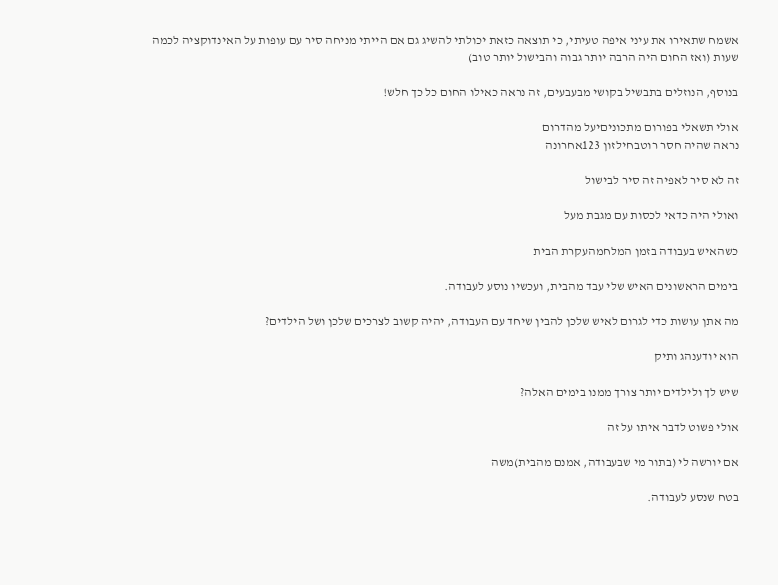אשמח שתאירו את עיני איפה טעיתי, כי תוצאה כזאת יכולתי להשיג גם אם הייתי מניחה סיר עם עופות על האינדוקציה לכמה שעות (ואז החום היה הרבה יותר גבוה והבישול יותר טוב)

בנוסף, הנוזלים בתבשיל בקושי מבעבעים, זה נראה כאילו החום כל כך חלש!

אולי תשאלי בפורום מתכוניםיעל מהדרום
נראה שהיה חסר רוטבחילזון 123אחרונה

זה לא סיר לאפיה זה סיר לבישול

ואולי היה כדאי לכסות עם מגבת מעל

כשהאיש בעבודה בזמן המלחמהעקרת הבית

בימים הראשונים האיש שלי עבד מהבית, ועכשיו נוסע לעבודה.

מה אתן עושות כדי לגרום לאיש שלכן להבין שיחד עם העבודה, יהיה קשוב לצרכים שלכן ושל הילדים?

הוא יודענהג ותיק

שיש לך ולילדים יותר צורך ממנו בימים האלה?

אולי פשוט לדבר איתו על זה

אם יורשה לי (בתור מי שבעבודה, אמנם מהבית)משה

בטח שנסע לעבודה.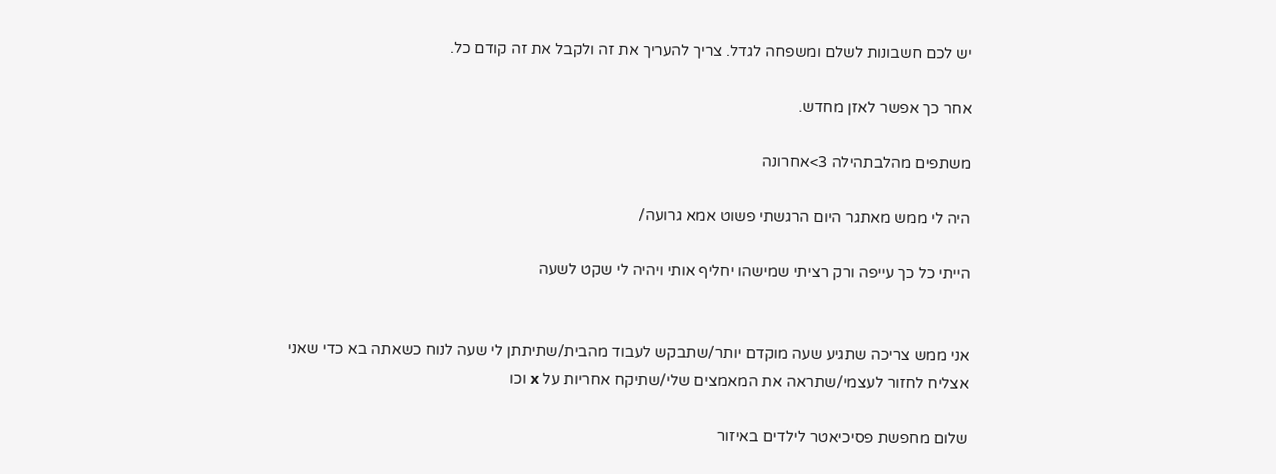יש לכם חשבונות לשלם ומשפחה לגדל. צריך להעריך את זה ולקבל את זה קודם כל.

אחר כך אפשר לאזן מחדש.

משתפים מהלבתהילה 3>אחרונה

היה לי ממש מאתגר היום הרגשתי פשוט אמא גרועה/

הייתי כל כך עייפה ורק רציתי שמישהו יחליף אותי ויהיה לי שקט לשעה


אני ממש צריכה שתגיע שעה מוקדם יותר/שתבקש לעבוד מהבית/שתיתתן לי שעה לנוח כשאתה בא כדי שאני אצליח לחזור לעצמי/שתראה את המאמצים שלי/שתיקח אחריות על x וכו

שלום מחפשת פסיכיאטר לילדים באיזור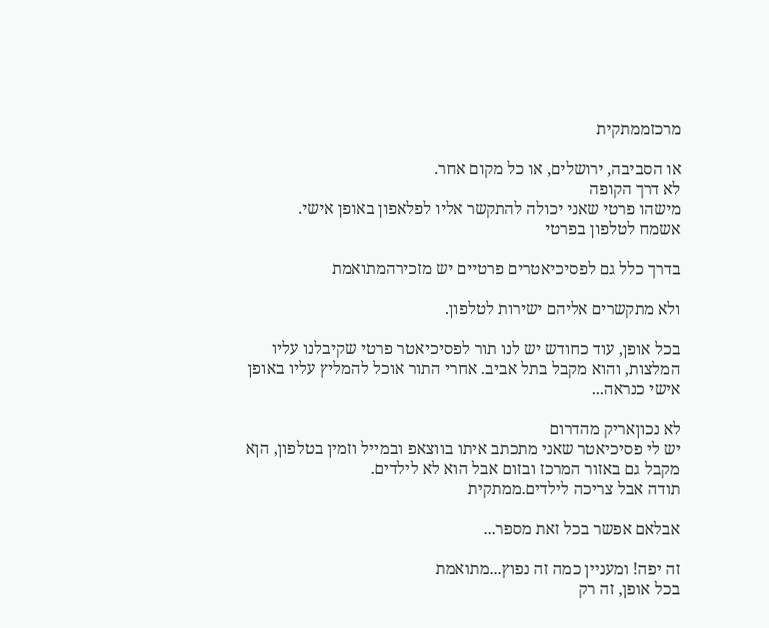מרכזממתקית

או הסביבה, ירושלים, או כל מקום אחר.
לא דרך הקופה
מישהו פרטי שאני יכולה להתקשר אליו לפלאפון באופן אישי.
אשמח לטלפון בפרטי

בדרך כלל גם לפסיכיאטרים פרטיים יש מזכירהמתואמת

ולא מתקשרים אליהם ישירות לטלפון.

בכל אופן, עוד כחודש יש לנו תור לפסיכיאטר פרטי שקיבלנו עליו המלצות, והוא מקבל בתל אביב. אחרי התור אוכל להמליץ עליו באופן אישי כנראה...

לא נכוןאריק מהדרום
יש לי פסיכיאטר שאני מתכתב איתו בווצאפ ובמייל וזמין בטלפון, הןא מקבל גם באזור המרכז ובזום אבל הוא לא לילדים.
תודה אבל צריכה לילדים.ממתקית

אבלאם אפשר בכל זאת מספר...

זה יפה! ומעניין כמה זה נפוץ...מתואמת
בכל אופן, זה רק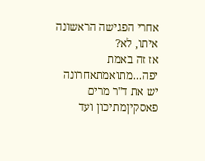אחרי הפגישה הראשונה איתו, לא?
אז זה באמת יפה...מתואמתאחרונה
יש את ד''ר מרים פאסקיןמתיכון ועד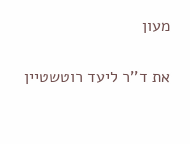מעון

את ד''ר ליעד רוטשטיין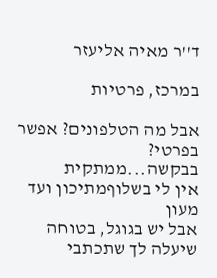ד''ר מאיה אליעזר

במרכז, פרטיות

אבל מה הטלפונים? אפשר בפרטי? בבקשה...ממתקית
אין לי בשלוףמתיכון ועד מעון
אבל יש בגוגל, בטוחה שיעלה לך שתכתבי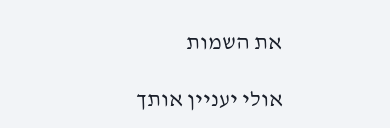את השמות

אולי יעניין אותך